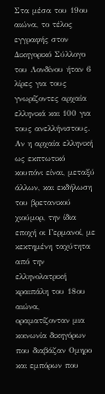Στα μέσα του 19ου αιώνα, το τέλος εγγραφής στον Δικηγορικό Σύλλογο του Λονδίνου ήταν 6 λίρες για τους γνωρίζοντες αρχαία ελληνικά και 100 για τους ανελλήνιστους. Αν η αρχαία ελληνική ως εκπτωτικό κουπόνι είναι, μεταξύ άλλων, και εκδήλωση του βρετανικού χιούμορ, την ίδια εποχή οι Γερμανοί, με κεκτημένη ταχύτητα από την ελληνολατρική κραιπάλη του 18ου αιώνα, οραματίζονταν μια κοινωνία δικηγόρων που διαβάζαν Ομηρο και εμπόρων που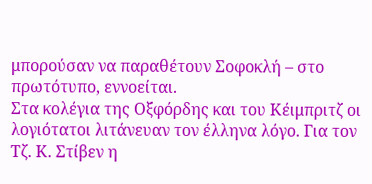μπορούσαν να παραθέτουν Σοφοκλή – στο πρωτότυπο, εννοείται.
Στα κολέγια της Οξφόρδης και του Κέιμπριτζ οι λογιότατοι λιτάνευαν τον έλληνα λόγο. Για τον Τζ. Κ. Στίβεν η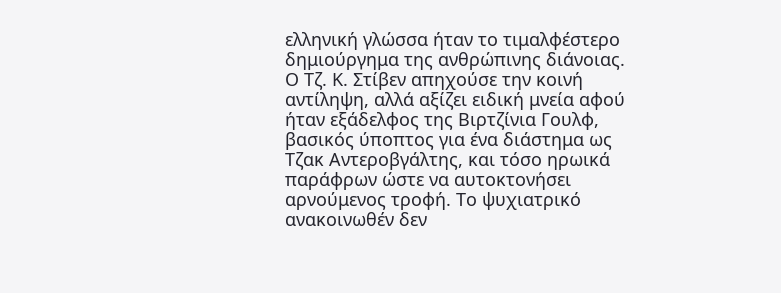ελληνική γλώσσα ήταν το τιμαλφέστερο δημιούργημα της ανθρώπινης διάνοιας. Ο Τζ. Κ. Στίβεν απηχούσε την κοινή αντίληψη, αλλά αξίζει ειδική μνεία αφού ήταν εξάδελφος της Βιρτζίνια Γουλφ, βασικός ύποπτος για ένα διάστημα ως Τζακ Αντεροβγάλτης, και τόσο ηρωικά παράφρων ώστε να αυτοκτονήσει αρνούμενος τροφή. Το ψυχιατρικό ανακοινωθέν δεν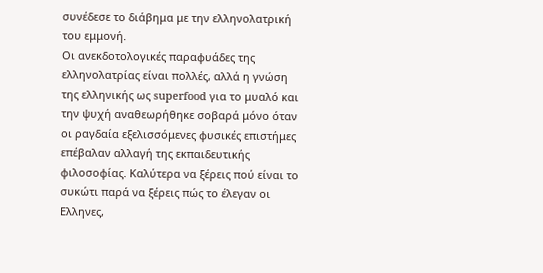συνέδεσε το διάβημα με την ελληνολατρική του εμμονή.
Οι ανεκδοτολογικές παραφυάδες της ελληνολατρίας είναι πολλές, αλλά η γνώση της ελληνικής ως superfood για το μυαλό και την ψυχή αναθεωρήθηκε σοβαρά μόνο όταν οι ραγδαία εξελισσόμενες φυσικές επιστήμες επέβαλαν αλλαγή της εκπαιδευτικής φιλοσοφίας. Καλύτερα να ξέρεις πού είναι το συκώτι παρά να ξέρεις πώς το έλεγαν οι Ελληνες,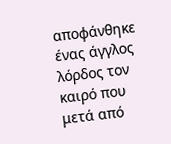αποφάνθηκε ένας άγγλος λόρδος τον καιρό που μετά από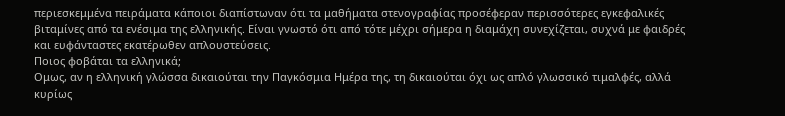περιεσκεμμένα πειράματα κάποιοι διαπίστωναν ότι τα μαθήματα στενογραφίας προσέφεραν περισσότερες εγκεφαλικές βιταμίνες από τα ενέσιμα της ελληνικής. Είναι γνωστό ότι από τότε μέχρι σήμερα η διαμάχη συνεχίζεται, συχνά με φαιδρές και ευφάνταστες εκατέρωθεν απλουστεύσεις.
Ποιος φοβάται τα ελληνικά;
Ομως, αν η ελληνική γλώσσα δικαιούται την Παγκόσμια Ημέρα της, τη δικαιούται όχι ως απλό γλωσσικό τιμαλφές, αλλά κυρίως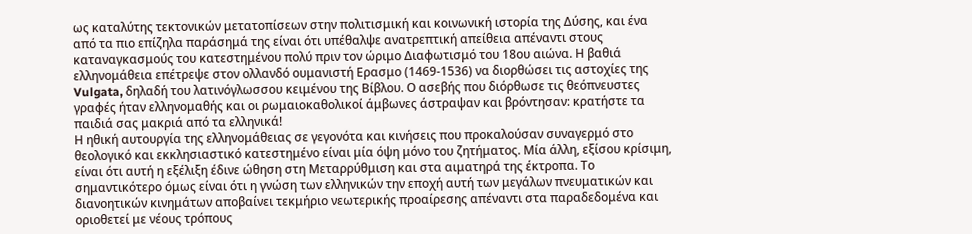ως καταλύτης τεκτονικών μετατοπίσεων στην πολιτισμική και κοινωνική ιστορία της Δύσης, και ένα από τα πιο επίζηλα παράσημά της είναι ότι υπέθαλψε ανατρεπτική απείθεια απέναντι στους καταναγκασμούς του κατεστημένου πολύ πριν τον ώριμο Διαφωτισμό του 18ου αιώνα. Η βαθιά ελληνομάθεια επέτρεψε στον ολλανδό ουμανιστή Ερασμο (1469-1536) να διορθώσει τις αστοχίες της Vulgata, δηλαδή του λατινόγλωσσου κειμένου της Βίβλου. Ο ασεβής που διόρθωσε τις θεόπνευστες γραφές ήταν ελληνομαθής και οι ρωμαιοκαθολικοί άμβωνες άστραψαν και βρόντησαν: κρατήστε τα παιδιά σας μακριά από τα ελληνικά!
Η ηθική αυτουργία της ελληνομάθειας σε γεγονότα και κινήσεις που προκαλούσαν συναγερμό στο θεολογικό και εκκλησιαστικό κατεστημένο είναι μία όψη μόνο του ζητήματος. Μία άλλη, εξίσου κρίσιμη, είναι ότι αυτή η εξέλιξη έδινε ώθηση στη Μεταρρύθμιση και στα αιματηρά της έκτροπα. Το σημαντικότερο όμως είναι ότι η γνώση των ελληνικών την εποχή αυτή των μεγάλων πνευματικών και διανοητικών κινημάτων αποβαίνει τεκμήριο νεωτερικής προαίρεσης απέναντι στα παραδεδομένα και οριοθετεί με νέους τρόπους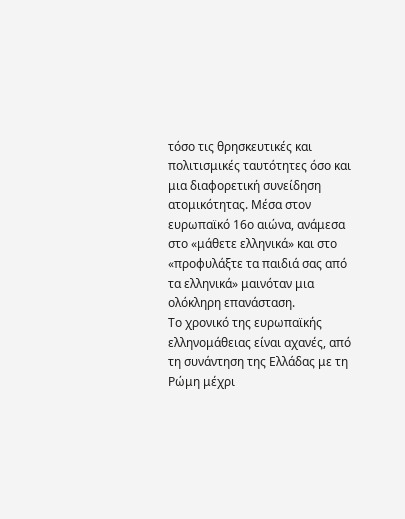τόσο τις θρησκευτικές και πολιτισμικές ταυτότητες όσο και μια διαφορετική συνείδηση ατομικότητας. Μέσα στον ευρωπαϊκό 16ο αιώνα, ανάμεσα στο «μάθετε ελληνικά» και στο «προφυλάξτε τα παιδιά σας από τα ελληνικά» μαινόταν μια ολόκληρη επανάσταση.
Το χρονικό της ευρωπαϊκής ελληνομάθειας είναι αχανές, από τη συνάντηση της Ελλάδας με τη Ρώμη μέχρι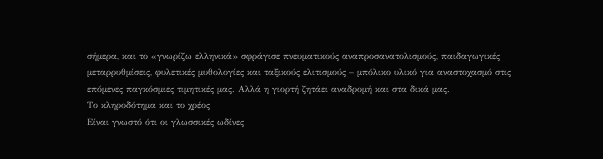σήμερα, και το «γνωρίζω ελληνικά» σφράγισε πνευματικούς αναπροσανατολισμούς, παιδαγωγικές μεταρρυθμίσεις, φυλετικές μυθολογίες και ταξικούς ελιτισμούς – μπόλικο υλικό για αναστοχασμό στις επόμενες παγκόσμιες τιμητικές μας. Αλλά η γιορτή ζητάει αναδρομή και στα δικά μας.
Το κληροδότημα και το χρέος
Είναι γνωστό ότι οι γλωσσικές ωδίνες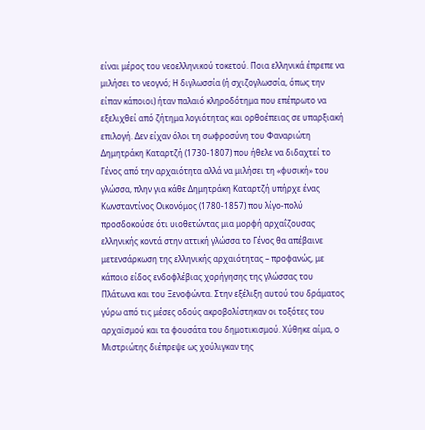είναι μέρος του νεοελληνικού τοκετού. Ποια ελληνικά έπρεπε να μιλήσει το νεογνό; Η διγλωσσία (ή σχιζογλωσσία, όπως την είπαν κάποιοι) ήταν παλαιό κληροδότημα που επέπρωτο να εξελιχθεί από ζήτημα λογιότητας και ορθοέπειας σε υπαρξιακή επιλογή. Δεν είχαν όλοι τη σωφροσύνη του Φαναριώτη Δημητράκη Καταρτζή (1730-1807) που ήθελε να διδαχτεί το Γένος από την αρχαιότητα αλλά να μιλήσει τη «φυσική» του γλώσσα, πλην για κάθε Δημητράκη Καταρτζή υπήρχε ένας Κωνσταντίνος Οικονόμος (1780-1857) που λίγο-πολύ προσδοκούσε ότι υιοθετώντας μια μορφή αρχαΐζουσας ελληνικής κοντά στην αττική γλώσσα το Γένος θα απέβαινε μετενσάρκωση της ελληνικής αρχαιότητας – προφανώς, με κάποιο είδος ενδοφλέβιας χορήγησης της γλώσσας του Πλάτωνα και του Ξενοφώντα. Στην εξέλιξη αυτού του δράματος γύρω από τις μέσες οδούς ακροβολίστηκαν οι τοξότες του αρχαϊσμού και τα φουσάτα του δημοτικισμού. Χύθηκε αίμα, ο Μιστριώτης διέπρεψε ως χούλιγκαν της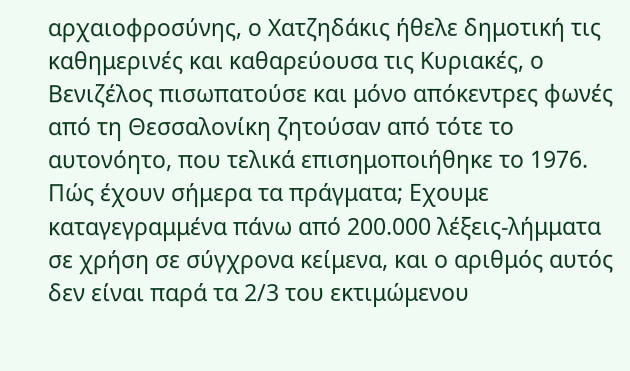αρχαιοφροσύνης, ο Χατζηδάκις ήθελε δημοτική τις καθημερινές και καθαρεύουσα τις Κυριακές, ο Βενιζέλος πισωπατούσε και μόνο απόκεντρες φωνές από τη Θεσσαλονίκη ζητούσαν από τότε το αυτονόητο, που τελικά επισημοποιήθηκε το 1976.
Πώς έχουν σήμερα τα πράγματα; Εχουμε καταγεγραμμένα πάνω από 200.000 λέξεις-λήμματα σε χρήση σε σύγχρονα κείμενα, και ο αριθμός αυτός δεν είναι παρά τα 2/3 του εκτιμώμενου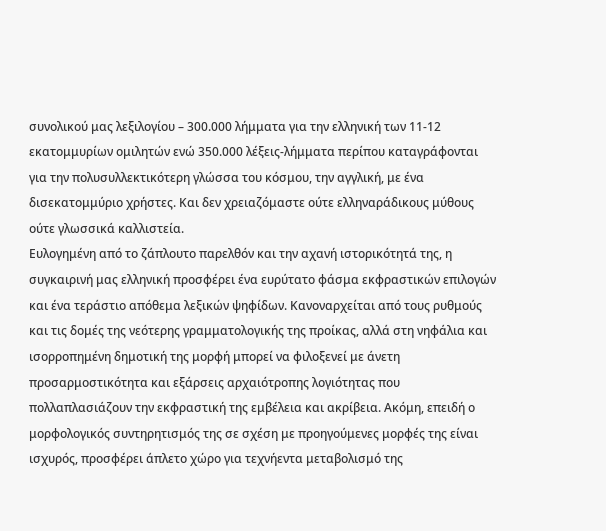συνολικού μας λεξιλογίου – 300.000 λήμματα για την ελληνική των 11-12 εκατομμυρίων ομιλητών ενώ 350.000 λέξεις-λήμματα περίπου καταγράφονται για την πολυσυλλεκτικότερη γλώσσα του κόσμου, την αγγλική, με ένα δισεκατομμύριο χρήστες. Και δεν χρειαζόμαστε ούτε ελληναράδικους μύθους ούτε γλωσσικά καλλιστεία.
Ευλογημένη από το ζάπλουτο παρελθόν και την αχανή ιστορικότητά της, η συγκαιρινή μας ελληνική προσφέρει ένα ευρύτατο φάσμα εκφραστικών επιλογών και ένα τεράστιο απόθεμα λεξικών ψηφίδων. Κανοναρχείται από τους ρυθμούς και τις δομές της νεότερης γραμματολογικής της προίκας, αλλά στη νηφάλια και ισορροπημένη δημοτική της μορφή μπορεί να φιλοξενεί με άνετη προσαρμοστικότητα και εξάρσεις αρχαιότροπης λογιότητας που πολλαπλασιάζουν την εκφραστική της εμβέλεια και ακρίβεια. Ακόμη, επειδή ο μορφολογικός συντηρητισμός της σε σχέση με προηγούμενες μορφές της είναι ισχυρός, προσφέρει άπλετο χώρο για τεχνήεντα μεταβολισμό της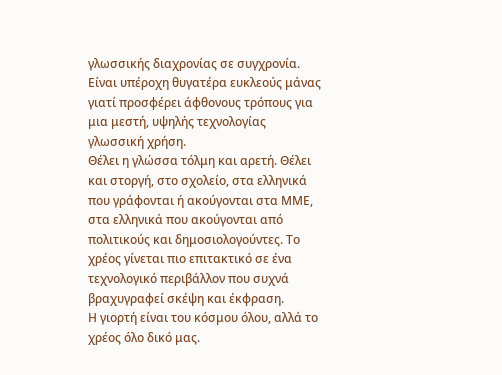γλωσσικής διαχρονίας σε συγχρονία. Είναι υπέροχη θυγατέρα ευκλεούς μάνας γιατί προσφέρει άφθονους τρόπους για μια μεστή, υψηλής τεχνολογίας γλωσσική χρήση.
Θέλει η γλώσσα τόλμη και αρετή. Θέλει και στοργή, στο σχολείο, στα ελληνικά που γράφονται ή ακούγονται στα ΜΜΕ, στα ελληνικά που ακούγονται από πολιτικούς και δημοσιολογούντες. Το χρέος γίνεται πιο επιτακτικό σε ένα τεχνολογικό περιβάλλον που συχνά βραχυγραφεί σκέψη και έκφραση.
Η γιορτή είναι του κόσμου όλου, αλλά το χρέος όλο δικό μας.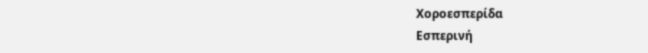Χοροεσπερίδα
Εσπερινή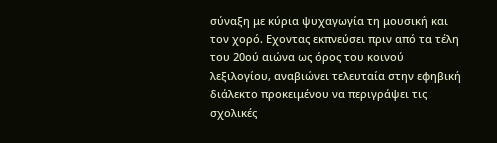σύναξη με κύρια ψυχαγωγία τη μουσική και τον χορό. Εχοντας εκπνεύσει πριν από τα τέλη του 20ού αιώνα ως όρος του κοινού λεξιλογίου, αναβιώνει τελευταία στην εφηβική διάλεκτο προκειμένου να περιγράψει τις σχολικές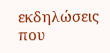εκδηλώσεις που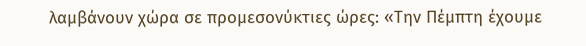λαμβάνουν χώρα σε προμεσονύκτιες ώρες: «Την Πέμπτη έχουμε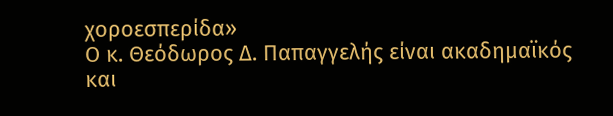χοροεσπερίδα»
Ο κ. Θεόδωρος Δ. Παπαγγελής είναι ακαδημαϊκός και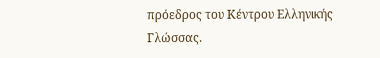πρόεδρος του Κέντρου Ελληνικής Γλώσσας.